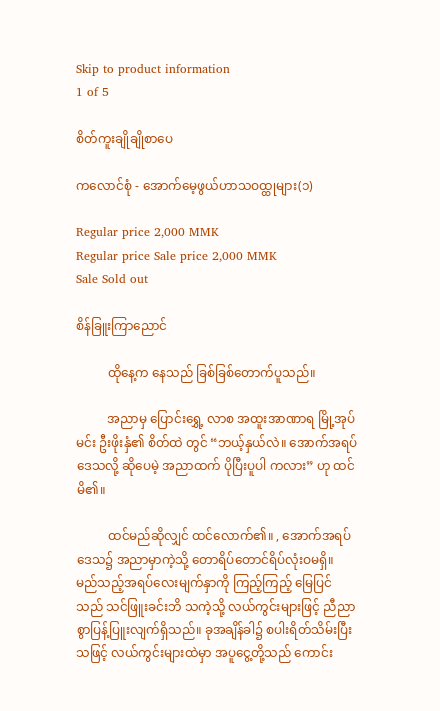Skip to product information
1 of 5

စိတ်ကူးချိုချိုစာပေ

ကလောင်စုံ - အောက်မေ့ဖွယ်ဟာသဝထ္ထုများ(၁)

Regular price 2,000 MMK
Regular price Sale price 2,000 MMK
Sale Sold out

စိန်ခြူးကြာညောင်

          ထိုနေ့က နေသည် ခြစ်ခြစ်တောက်ပူသည်။

          အညာမှ ပြောင်းရွှေ့ လာစ အထူးအာဏာရ မြို့အုပ်မင်း ဦးဖိုးနှံ၏ စိတ်ထဲ တွင် “ဘယ့်နှယ်လဲ။ အောက်အရပ်ဒေသလို့ ဆိုပေမဲ့ အညာထက် ပိုပြီးပူပါ ကလား” ဟု ထင်မိ၏။

          ထင်မည်ဆိုလျှင် ထင်လောက်၏။ , အောက်အရပ်ဒေသ၌ အညာမှာကဲ့သို့ တောရိပ်တောင်ရိပ်လုံးဝမရှိ။ မည်သည့်အရပ်လေးမျက်နှာကို ကြည့်ကြည့် မြေပြင်သည် သင်ဖြူးခင်းဘိ သကဲ့သို့ လယ်ကွင်းများဖြင့် ညီညာစွာပြန့်ပြူးလျက်ရှိသည်။ ခုအချိန်ခါ၌ စပါးရိတ်သိမ်းပြီးသဖြင့် လယ်ကွင်းများထဲမှာ အပူငွေ့တို့သည် ကောင်း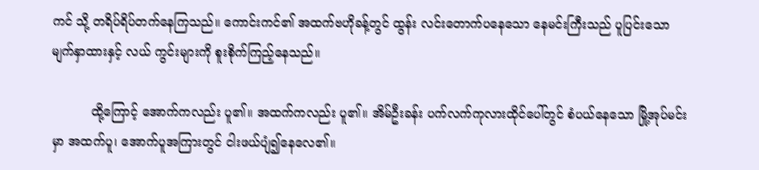ကင် သို့ တရိပ်ရိပ်တက်နေကြသည်။ ကောင်းကင်၏ အထက်ဗဟိုခန့်တွင် ထွန်း လင်းတောက်ပနေသော နေမင်းကြီးသည် ပူပြင်းသောမျက်နှာထားနှင့် လယ် ကွင်းများကို စူးစိုက်ကြည့်နေသည်။

          ထို့ကြောင့် အောက်ကလည်း ပူ၏။ အထက်ကလည်း ပူ၏။ အိမ်ဦးခန်း ပက်လက်ကုလားထိုင်ပေါ်တွင် စံပယ်နေသော မြို့အုပ်မင်းမှာ အထက်ပူ၊ အောက်ပူအကြားတွင် ငါးဖယ်ပျံ၍နေလေ၏။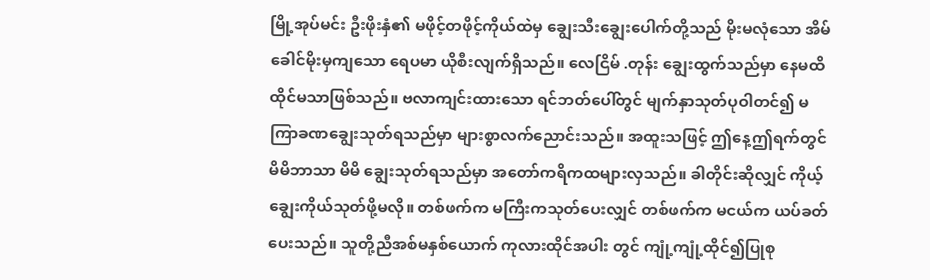မြို့အုပ်မင်း ဦးဖိုးနှံ၏ မဖိုင့်တဖိုင့်ကိုယ်ထဲမှ ချွေးသီးချွေးပေါက်တို့သည် မိုးမလုံသော အိမ်ခေါင်မိုးမှကျသော ရေပမာ ယိုစီးလျက်ရှိသည်။ လေငြိမ် .တုန်း ချွေးထွက်သည်မှာ နေမထိထိုင်မသာဖြစ်သည်။ ဗလာကျင်းထားသော ရင်ဘတ်ပေါ်တွင် မျက်နှာသုတ်ပုဝါတင်၍ မကြာခဏချွေးသုတ်ရသည်မှာ များစွာလက်ညောင်းသည်။ အထူးသဖြင့် ဤနေ့ဤရက်တွင် မိမိဘာသာ မိမိ ချွေးသုတ်ရသည်မှာ အတော်ကရိကထများလှသည်။ ခါတိုင်းဆိုလျှင် ကိုယ့်ချွေးကိုယ်သုတ်ဖို့မလို။ တစ်ဖက်က မကြီးကသုတ်ပေးလျှင် တစ်ဖက်က မငယ်က ယပ်ခတ်ပေးသည်။ သူတို့ညီအစ်မနှစ်ယောက် ကုလားထိုင်အပါး တွင် ကျုံ့ကျုံ့ထိုင်၍ပြုစု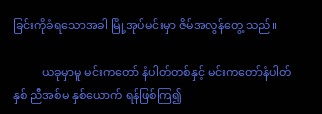ခြင်းကိုခံရသောအခါ မြို့အုပ်မင်းမှာ ဇိမ်အလွန်တွေ့ သည်။

          ယခုမှာမူ မင်းကတော် နံပါတ်တစ်နှင့် မင်းကတော်နံပါတ်နှစ် ညီအစ်မ နှစ်ယောက် ရန်ဖြစ်ကြ၍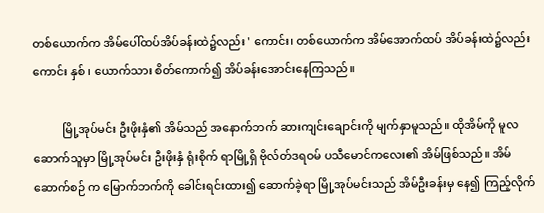တစ်ယောက်က အိမ်ပေါ်ထပ်အိပ်ခန်းထဲ၌လည်း ' ကောင်း၊ တစ်ယောက်က အိမ်အောက်ထပ် အိပ်ခန်းထဲ၌လည်းကောင်း နှစ် ၊ ယောက်သား စိတ်ကောက်၍ အိပ်ခန်းအောင်းနေကြသည်။

          မြို့အုပ်မင်း ဦးဖိုးနှံ၏ အိမ်သည် အနောက်ဘက် ဆားကျင်းချောင်းကို မျက်နှာမူသည်။ ထိုအိမ်ကို မူလဆောက်သူမှာ မြို့အုပ်မင်း ဦးဖိုးနှံ ရုံးစိုက် ရာမြို့ရှိ ဗိုလ်တ်ဒရဝမ် ပသီမောင်ကလေး၏ အိမ်ဖြစ်သည်။ အိမ်ဆောက်စဉ် က မြောက်ဘက်ကို ခေါင်းရင်းထား၍ ဆောက်ခဲ့ရာ မြို့အုပ်မင်းသည် အိမ်ဦးခန်းမှ နေ၍ ကြည့်လိုက်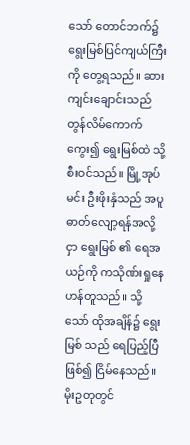သော် တောင်ဘက်၌ ရွေးမြစ်ပြင်ကျယ်ကြီး ကို တွေ့ရသည်။ ဆားကျင်းချောင်းသည် တွန်လိမ်ကောက်ကွေး၍ ရွေးမြစ်ထဲ သို့ စီးဝင်သည်။ မြို့အုပ်မင်း ဦးဖိုးနှံသည် အပူဓာတ်လျော့ရန်အလို့ငှာ ရွေးမြစ် ၏ ရေအယဉ်ကို ကသိုဏ်းရှုနေဟန်တူသည်။ သို့သော် ထိုအချိန်၌ ရွေးမြစ် သည် ရေပြည့်ပြီဖြစ်၍ ငြိမ်နေသည်။ မိုးဥတုတွင်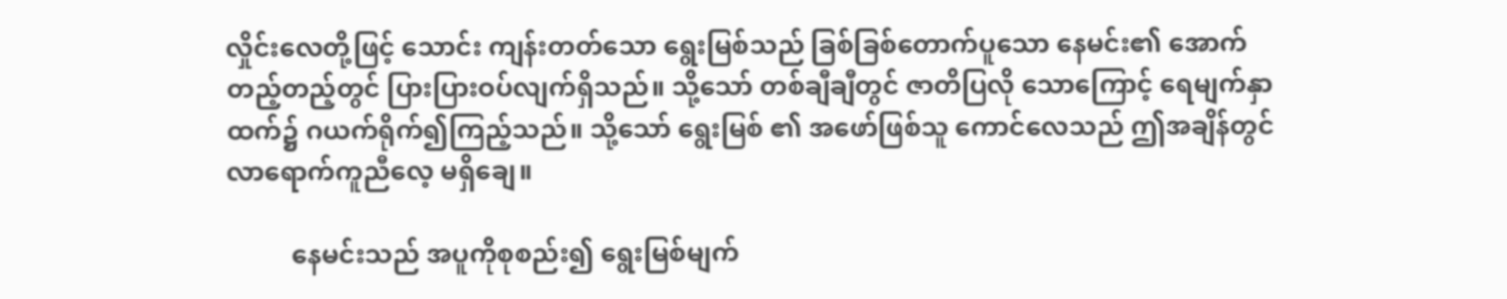လှိုင်းလေတို့ဖြင့် သောင်း ကျန်းတတ်သော ရွေးမြစ်သည် ခြစ်ခြစ်တောက်ပူသော နေမင်း၏ အောက် တည့်တည့်တွင် ပြားပြားဝပ်လျက်ရှိသည်။ သို့သော် တစ်ချီချီတွင် ဇာတိပြလို သောကြောင့် ရေမျက်နှာထက်၌ ဂယက်ရိုက်၍ကြည့်သည်။ သို့သော် ရွေးမြစ် ၏ အဖော်ဖြစ်သူ ကောင်လေသည် ဤအချိန်တွင် လာရောက်ကူညီလေ့ မရှိချေ။

          နေမင်းသည် အပူကိုစုစည်း၍ ရွေးမြစ်မျက်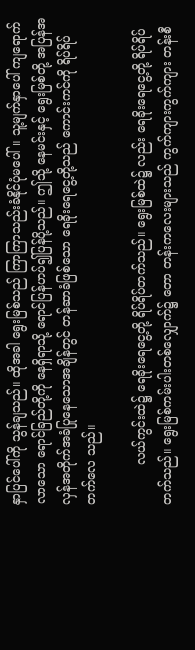နှာပြင်ပေါ်ကို သွန်ချသည်။ ထိုအခါ ရွေးမြစ်သည် ကြာကြာသည်းခံနိုင်ပုံမပေါ်။ သူ့မျက်နှာပေါ် ကျရောက် လာသော ရောင်ခြည်တို့ကို နေရှိရာသို့ ရောင်ပြန်ဟပ်၍ပြန်ပို့သည်။ ဤသို့ နေမင်းနှင့် ရွေးမြစ်တို့ အပြန်အလှန်အတိုက်အခံပြုနေသောအချိန်တွင် တန်ဆာခံဖြစ်သော ရေခိုးရေငွေ့တို့သည် ကောင်းကင်ကို ရိပ်ရိပ်တက်လေ သည်။

          လယ်ကွင်းထဲ၌ ရေခိုးရေငွေ့တို့ ရိပ်ရိပ်တက်သည်။ ရွေးမြစ်ထဲ၌ လည်း ရေခိုးရေငွေ့တို့ ရိပ်ရိပ်တက်သည်။ ရွေးမြစ်ကမ်းပါးတစ်လျှောက်၌ တော တန်းကလေးများသည် ကွက်ကျားကွက်ကျား တန်းစီ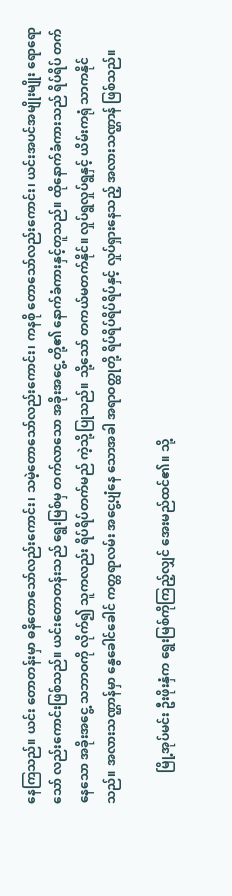နေကြသည်။ ယင်း တောတန်းမှာ ဓနိတောသော်လည်းကောင်း၊ သမဲ့တောသော်လည်းကောင်း၊ ကနစို တောသော်လည်းကောင်း၊ ယင်းအပင်အမျိုးမျိုး ရောရောသော် လည်းကောင်းဖြစ်သည်။ ယင်းတောတန်းသည် ရွေးမြစ်မှ တက်လာသော အခိုးအငွေ့ တို့၏ နောက်ခံကားနှင့်တူသည်။ ထိုနောက်ခံကားသည် ရိပ်ရိပ် တက်နေသော အခိုးအငွေ့ သဘာဝကို လိုက်၍ သူကလည်း ရိပ်ရိပ်တက်မည် ကဲ့သို့ပြုသည်။ သို့သော် တကယ်မတက်နိုင်။ လှုပ်ရွလှုပ်ရွနှင့် ယိမ်းကရုံ သာကနိုင်သည်။ အလားသဏ္ဌာန်မှာ နွေခေါင်ခေါင် ကတ္တရာလမ်း အငွေ့ပျံနေ သောအခါ အရာဝတ္ထုတို့ ရိပ်ရိပ်ရိပ်ရိပ်နှင့် လှုပ်ရှားနေသည့် အလားသဏ္ဌာန် ဖြစ်သည်။

          မြို့အုပ်မင်း ဦးဖိုးနှံက ရွေးမြစ်ကိုကြည့်လျှင် အေးမည်ထင်၏။ သို့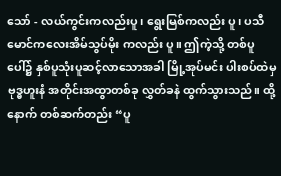သော် - လယ်ကွင်းကလည်းပူ၊ ရွေးမြစ်ကလည်း ပူ၊ ပသီမောင်ကလေးအိမ်သွပ်မိုး ကလည်း ပူ။ ဤကဲ့သို့ တစ်ပူပေါ်၌ နှစ်ပူသုံးပူဆင့်လာသောအခါ မြို့အုပ်မင်း ပါးစပ်ထဲမှ ဗုဒ္ဓဟူးနံ အတိုင်းအထွာတစ်ခု လွှတ်ခနဲ ထွက်သွားသည်။ ထို့နောက် တစ်ဆက်တည်း “ပူ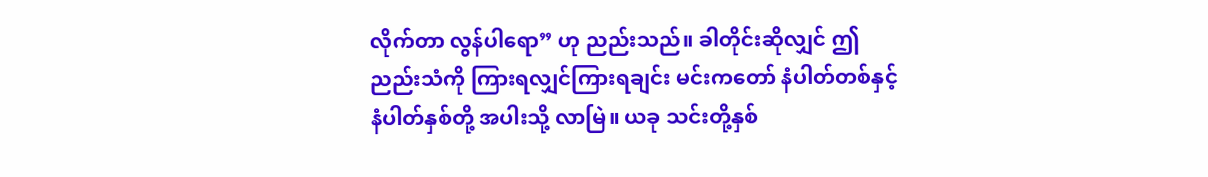လိုက်တာ လွန်ပါရော” ဟု ညည်းသည်။ ခါတိုင်းဆိုလျှင် ဤညည်းသံကို ကြားရလျှင်ကြားရချင်း မင်းကတော် နံပါတ်တစ်နှင့် နံပါတ်နှစ်တို့ အပါးသို့ လာမြဲ။ ယခု သင်းတို့နှစ်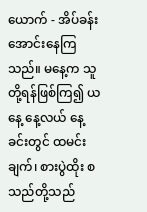ယောက် - အိပ်ခန်းအောင်းနေကြသည်။ မနေ့က သူတို့ရန်ဖြစ်ကြ၍ ယနေ့ နေ့လယ် နေ့ခင်းတွင် ထမင်းချက်၊ စားပွဲထိုး စသည်တို့သည်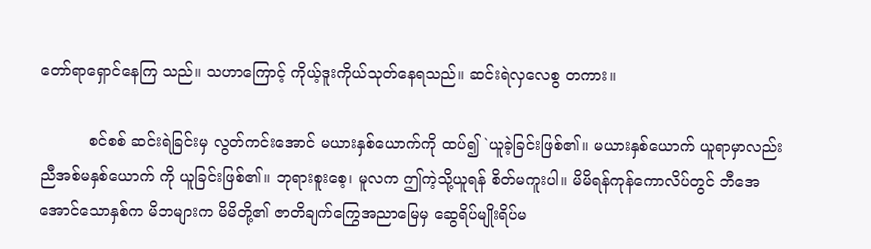တော်ရာရှောင်နေကြ သည်။ သဟာကြောင့် ကိုယ့်ဒူးကိုယ်သုတ်နေရသည်။ ဆင်းရဲလှလေစွ တကား။

          စင်စစ် ဆင်းရဲခြင်းမှ လွတ်ကင်းအောင် မယားနှစ်ယောက်ကို ထပ်၍ `ယူခဲ့ခြင်းဖြစ်၏။ မယားနှစ်ယောက် ယူရာမှာလည်း ညီအစ်မနှစ်ယောက် ကို ယူခြင်းဖြစ်၏။ ဘုရားစူးစေ့၊ မူလက ဤကဲ့သို့ယူရန် စိတ်မကူးပါ။ မိမိရန်ကုန်ကောလိပ်တွင် ဘီအေအောင်သောနှစ်က မိဘများက မိမိတို့၏ ဇာတိချက်ကြွေအညာမြေမှ ဆွေရိပ်မျိုးရိပ်မ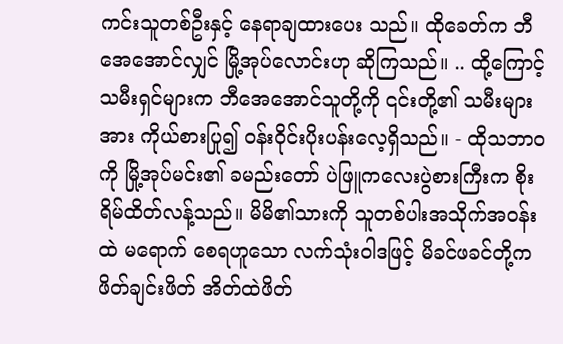ကင်းသူတစ်ဦးနှင့် နေရာချထားပေး သည်။ ထိုခေတ်က ဘီအေအောင်လျှင် မြို့အုပ်လောင်းဟု ဆိုကြသည်။ .. ထို့ကြောင့် သမီးရှင်များက ဘီအေအောင်သူတို့ကို ၎င်းတို့၏ သမီးများအား ကိုယ်စားပြု၍ ဝန်းဝိုင်းပိုးပန်းလေ့ရှိသည်။ - ထိုသဘာဝကို မြို့အုပ်မင်း၏ ခမည်းတော် ပဲဖြူကလေးပွဲစားကြီးက စိုးရိမ်ထိတ်လန့်သည်။ မိမိ၏သားကို သူတစ်ပါးအသိုက်အဝန်းထဲ မရောက် စေရဟူသော လက်သုံးဝါဒဖြင့် မိခင်ဖခင်တို့က ဖိတ်ချင်းဖိတ် အိတ်ထဲဖိတ်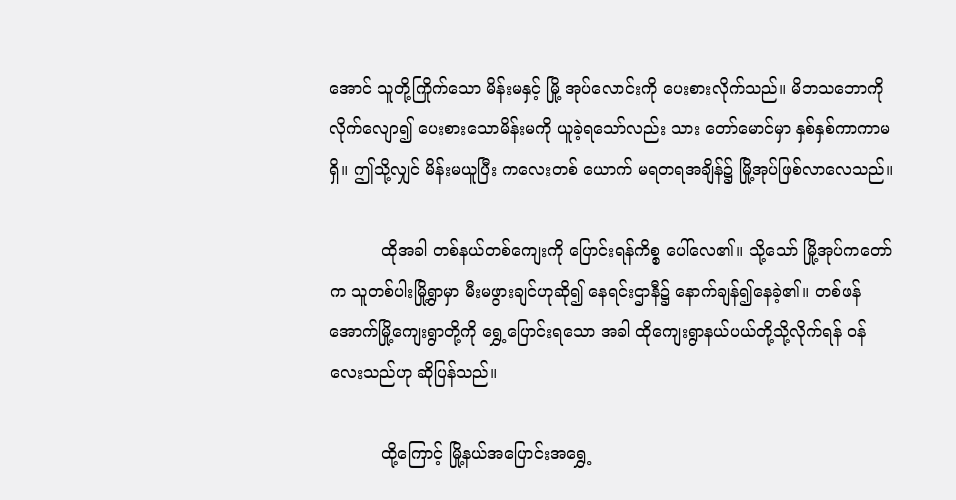အောင် သူတို့ကြိုက်သော မိန်းမနှင့် မြို့ အုပ်လောင်းကို ပေးစားလိုက်သည်။ မိဘသဘောကို လိုက်လျော၍ ပေးစားသောမိန်းမကို ယူခဲ့ရသော်လည်း သား တော်မောင်မှာ နှစ်နှစ်ကာကာမရှိ။ ဤသို့လျှင် မိန်းမယူပြီး ကလေးတစ် ယောက် မရတရအချိန်၌ မြို့အုပ်ဖြစ်လာလေသည်။

          ထိုအခါ တစ်နယ်တစ်ကျေးကို ပြောင်းရန်ကိစ္စ ပေါ်လေ၏။ သို့သော် မြို့အုပ်ကတော်က သူတစ်ပါးမြို့ရွာမှာ မီးမဖွားချင်ဟုဆို၍ နေရင်းဌာနီ၌ နောက်ချန်၍နေခဲ့၏။ တစ်ဖန် အောက်မြို့ကျေးရွာတို့ကို ရွှေ့ပြောင်းရသော အခါ ထိုကျေးရွာနယ်ပယ်တို့သို့လိုက်ရန် ဝန်လေးသည်ဟု ဆိုပြန်သည်။

          ထို့ကြောင့် မြို့နယ်အပြောင်းအရွှေ့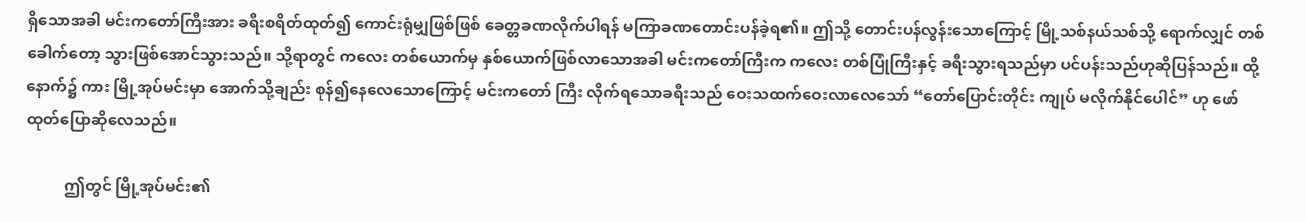ရှိသောအခါ မင်းကတော်ကြီးအား ခရီးစရိတ်ထုတ်၍ ကောင်းရုံမျှဖြစ်ဖြစ် ခေတ္တခဏလိုက်ပါရန် မကြာခဏတောင်းပန်ခဲ့ရ၏။ ဤသို့ တောင်းပန်လွန်းသောကြောင့် မြို့သစ်နယ်သစ်သို့ ရောက်လျှင် တစ်ခေါက်တော့ သွားဖြစ်အောင်သွားသည်။ သို့ရာတွင် ကလေး တစ်ယောက်မှ နှစ်ယောက်ဖြစ်လာသောအခါ မင်းကတော်ကြီးက ကလေး တစ်ပြုံကြီးနှင့် ခရီးသွားရသည်မှာ ပင်ပန်းသည်ဟုဆိုပြန်သည်။ ထို့နောက်၌ ကား မြို့အုပ်မင်းမှာ အောက်သို့ချည်း စုန်၍နေလေသောကြောင့် မင်းကတော် ကြီး လိုက်ရသောခရီးသည် ဝေးသထက်ဝေးလာလေသော် “တော်ပြောင်းတိုင်း ကျုပ် မလိုက်နိုင်ပေါင်” ဟု ဖော်ထုတ်ပြောဆိုလေသည်။

          ဤတွင် မြို့အုပ်မင်း၏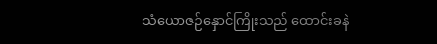သံယောဇဉ်နှောင်ကြိုးသည် ထောင်းခနဲ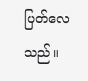ပြတ်လေ သည်။